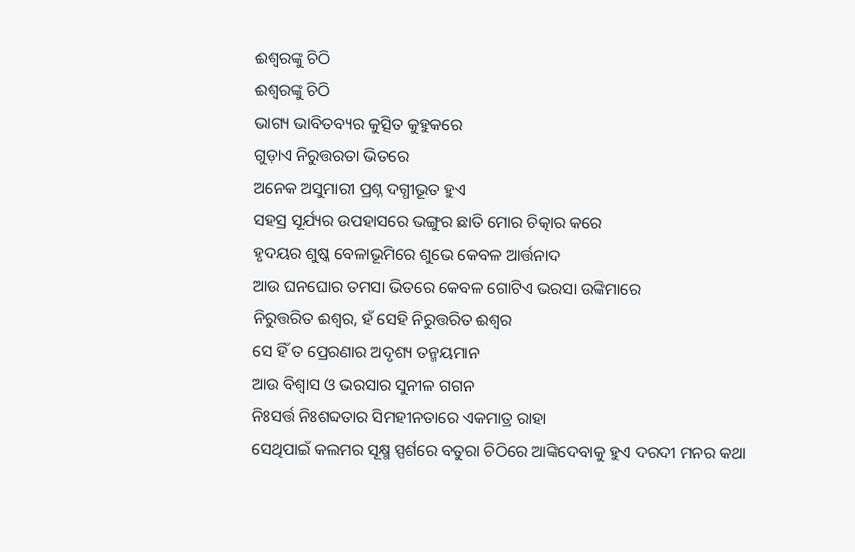ଈଶ୍ୱରଙ୍କୁ ଚିଠି
ଈଶ୍ୱରଙ୍କୁ ଚିଠି
ଭାଗ୍ୟ ଭାବିତବ୍ୟର କୁତ୍ସିତ କୁହୁକରେ
ଗୁଡ଼ାଏ ନିରୁତ୍ତରତା ଭିତରେ
ଅନେକ ଅସୁମାରୀ ପ୍ରଶ୍ନ ଦଗ୍ଧୀଭୂତ ହୁଏ
ସହସ୍ର ସୂର୍ଯ୍ୟର ଉପହାସରେ ଭଙ୍ଗୁର ଛାତି ମୋର ଚିତ୍କାର କରେ
ହୃଦୟର ଶୁଷ୍କ ବେଳାଭୂମିରେ ଶୁଭେ କେବଳ ଆର୍ତ୍ତନାଦ
ଆଉ ଘନଘୋର ତମସା ଭିତରେ କେବଳ ଗୋଟିଏ ଭରସା ଉଙ୍କିମାରେ
ନିରୁତ୍ତରିତ ଈଶ୍ୱର, ହଁ ସେହି ନିରୁତ୍ତରିତ ଈଶ୍ୱର
ସେ ହିଁ ତ ପ୍ରେରଣାର ଅଦୃଶ୍ୟ ତନ୍ମୟମାନ
ଆଉ ବିଶ୍ୱାସ ଓ ଭରସାର ସୁନୀଳ ଗଗନ
ନିଃସର୍ତ୍ତ ନିଃଶବ୍ଦତାର ସିମହୀନତାରେ ଏକମାତ୍ର ରାହା
ସେଥିପାଇଁ କଲମର ସୂକ୍ଷ୍ମ ସ୍ପର୍ଶରେ ବତୁରା ଚିଠିରେ ଆଙ୍କିଦେବାକୁ ହୁଏ ଦରଦୀ ମନର କଥା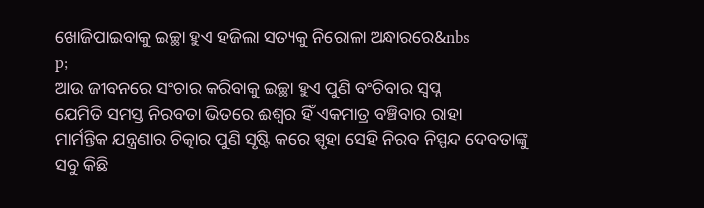ଖୋଜିପାଇବାକୁ ଇଚ୍ଛା ହୁଏ ହଜିଲା ସତ୍ୟକୁ ନିରୋଳା ଅନ୍ଧାରରେ&nbs
p;
ଆଉ ଜୀବନରେ ସଂଚାର କରିବାକୁ ଇଚ୍ଛା ହୁଏ ପୁଣି ବଂଚିବାର ସ୍ବପ୍ନ
ଯେମିତି ସମସ୍ତ ନିରବତା ଭିତରେ ଈଶ୍ୱର ହିଁ ଏକମାତ୍ର ବଞ୍ଚିବାର ରାହା
ମାର୍ମନ୍ତିକ ଯନ୍ତ୍ରଣାର ଚିତ୍କାର ପୁଣି ସୃଷ୍ଟି କରେ ସ୍ପୃହା ସେହି ନିରବ ନିସ୍ପନ୍ଦ ଦେବତାଙ୍କୁ
ସବୁ କିଛି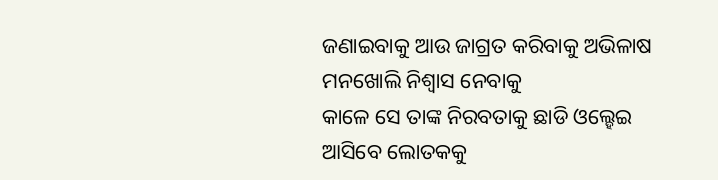ଜଣାଇବାକୁ ଆଉ ଜାଗ୍ରତ କରିବାକୁ ଅଭିଳାଷ ମନଖୋଲି ନିଶ୍ୱାସ ନେବାକୁ
କାଳେ ସେ ତାଙ୍କ ନିରବତାକୁ ଛାଡି ଓଲ୍ହେଇ ଆସିବେ ଲୋତକକୁ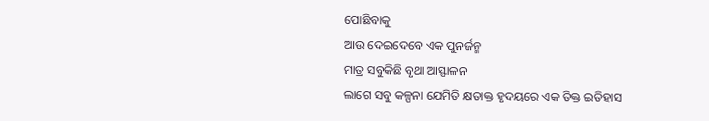ପୋଛିବାକୁ
ଆଉ ଦେଇଦେବେ ଏକ ପୁନର୍ଜନ୍ମ
ମାତ୍ର ସବୁକିଛି ବୃଥା ଆସ୍ଫାଳନ
ଲାଗେ ସବୁ କଳ୍ପନା ଯେମିତି କ୍ଷତାକ୍ତ ହୃଦୟରେ ଏକ ତିକ୍ତ ଇତିହାସ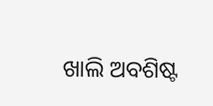ଖାଲି ଅବଶିଷ୍ଟ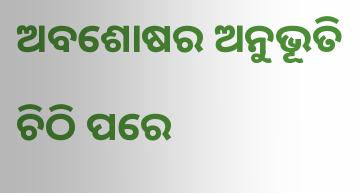ଅବଶୋଷର ଅନୁଭୂତି
ଚିଠି ପରେ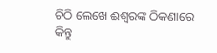ଚିଠି ଲେଖେ ଈଶ୍ୱରଙ୍କ ଠିକଣାରେ
କିନ୍ତୁ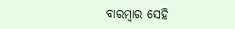ବାରମ୍ବାର ସେହି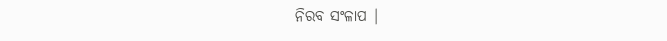ନିରବ ସଂଳାପ |